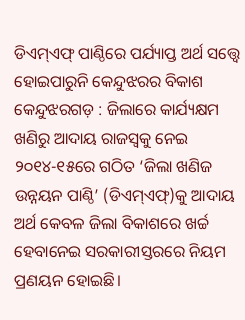ଡିଏମ୍ଏଫ୍ ପାଣ୍ଠିରେ ପର୍ଯ୍ୟାପ୍ତ ଅର୍ଥ ସତ୍ତ୍ବେ ହୋଇପାରୁନି କେନ୍ଦୁଝରର ବିକାଶ
କେନ୍ଦୁଝରଗଡ଼ : ଜିଲାରେ କାର୍ଯ୍ୟକ୍ଷମ ଖଣିରୁ ଆଦାୟ ରାଜସ୍ୱକୁ ନେଇ ୨୦୧୪-୧୫ରେ ଗଠିତ ‘ଜିଲା ଖଣିଜ ଉନ୍ନୟନ ପାଣ୍ଠି’ (ଡିଏମ୍ଏଫ୍)କୁ ଆଦାୟ ଅର୍ଥ କେବଳ ଜିଲା ବିକାଶରେ ଖର୍ଚ୍ଚ ହେବାନେଇ ସରକାରୀସ୍ତରରେ ନିୟମ ପ୍ରଣୟନ ହୋଇଛି।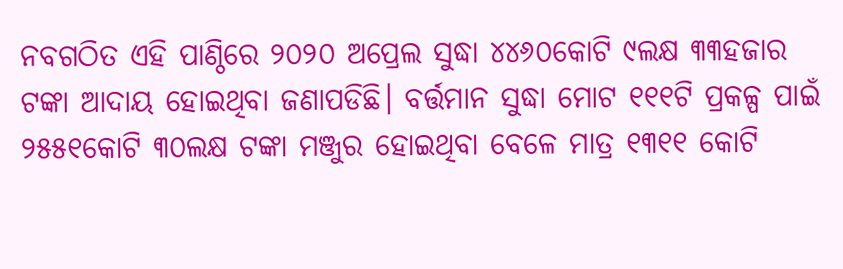ନବଗଠିତ ଏହି ପାଣ୍ଠିରେ ୨୦୨୦ ଅପ୍ରେଲ ସୁଦ୍ଧା ୪୪୬୦କୋଟି ୯ଲକ୍ଷ ୩୩ହଜାର ଟଙ୍କା ଆଦାୟ ହୋଇଥିବା ଜଣାପଡିଛି। ବର୍ତ୍ତମାନ ସୁଦ୍ଧା ମୋଟ ୧୧୧ଟି ପ୍ରକଳ୍ପ ପାଇଁ ୨୫୫୧କୋଟି ୩୦ଲକ୍ଷ ଟଙ୍କା ମଞ୍ଜୁର ହୋଇଥିବା ବେଳେ ମାତ୍ର ୧୩୧୧ କୋଟି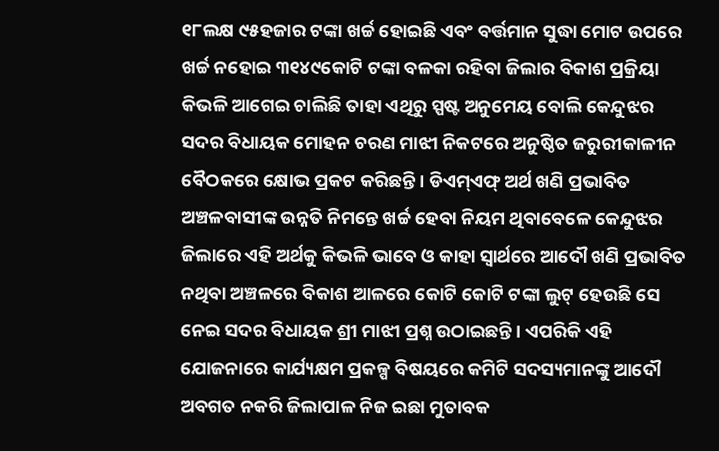୧୮ଲକ୍ଷ ୯୫ହଜାର ଟଙ୍କା ଖର୍ଚ୍ଚ ହୋଇଛି ଏବଂ ବର୍ତ୍ତମାନ ସୁଦ୍ଧା ମୋଟ ଉପରେ ଖର୍ଚ୍ଚ ନହୋଇ ୩୧୪୯କୋଟି ଟଙ୍କା ବଳକା ରହିବା ଜିଲାର ବିକାଶ ପ୍ରକ୍ରିୟା କିଭଳି ଆଗେଇ ଚାଲିଛି ତାହା ଏଥିରୁ ସ୍ପଷ୍ଟ ଅନୁମେୟ ବୋଲି କେନ୍ଦୁଝର ସଦର ବିଧାୟକ ମୋହନ ଚରଣ ମାଝୀ ନିକଟରେ ଅନୁଷ୍ଠିତ ଜରୁରୀକାଳୀନ ବୈଠକରେ କ୍ଷୋଭ ପ୍ରକଟ କରିଛନ୍ତି। ଡିଏମ୍ଏଫ୍ ଅର୍ଥ ଖଣି ପ୍ରଭାବିତ ଅଞ୍ଚଳବାସୀଙ୍କ ଉନ୍ନତି ନିମନ୍ତେ ଖର୍ଚ୍ଚ ହେବା ନିୟମ ଥିବାବେଳେ କେନ୍ଦୁଝର ଜିଲାରେ ଏହି ଅର୍ଥକୁ କିଭଳି ଭାବେ ଓ କାହା ସ୍ୱାର୍ଥରେ ଆଦୌ ଖଣି ପ୍ରଭାବିତ ନଥିବା ଅଞ୍ଚଳରେ ବିକାଶ ଆଳରେ କୋଟି କୋଟି ଟଙ୍କା ଲୁଟ୍ ହେଉଛି ସେ ନେଇ ସଦର ବିଧାୟକ ଶ୍ରୀ ମାଝୀ ପ୍ରଶ୍ନ ଉଠାଇଛନ୍ତି। ଏପରିକି ଏହି ଯୋଜନାରେ କାର୍ଯ୍ୟକ୍ଷମ ପ୍ରକଳ୍ପ ବିଷୟରେ କମିଟି ସଦସ୍ୟମାନଙ୍କୁ ଆଦୌ ଅବଗତ ନକରି ଜିଲାପାଳ ନିଜ ଇଛା ମୁତାବକ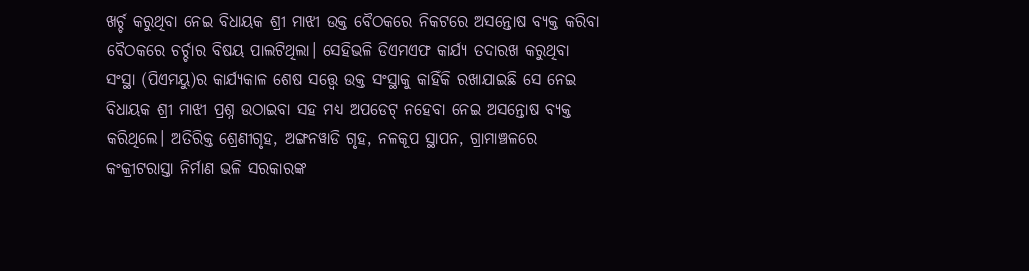ଖର୍ଚ୍ଚ କରୁଥିବା ନେଇ ବିଧାୟକ ଶ୍ରୀ ମାଝୀ ଉକ୍ତ ବୈଠକରେ ନିକଟରେ ଅସନ୍ତୋଷ ବ୍ୟକ୍ତ କରିବା ବୈଠକରେ ଚର୍ଚ୍ଚାର ବିଷୟ ପାଲଟିଥିଲା। ସେହିଭଳି ଡିଏମଏଫ କାର୍ଯ୍ୟ ତଦାରଖ କରୁଥିବା ସଂସ୍ଥା (ପିଏମୟୁ)ର କାର୍ଯ୍ୟକାଳ ଶେଷ ସତ୍ତ୍ବେ ଉକ୍ତ ସଂସ୍ଥାକୁ କାହିଁକି ରଖାଯାଇଛି ସେ ନେଇ ବିଧାୟକ ଶ୍ରୀ ମାଝୀ ପ୍ରଶ୍ନ ଉଠାଇବା ସହ ମଧ୍ୟ ଅପଡେଟ୍ ନହେବା ନେଇ ଅସନ୍ତୋଷ ବ୍ୟକ୍ତ କରିଥିଲେ। ଅତିରିକ୍ତ ଶ୍ରେଣୀଗୃହ, ଅଙ୍ଗନୱାଡି ଗୃହ, ନଳକୂପ ସ୍ଥାପନ, ଗ୍ରାମାଞ୍ଚଳରେ କଂକ୍ରୀଟରାସ୍ତା ନିର୍ମାଣ ଭଳି ସରକାରଙ୍କ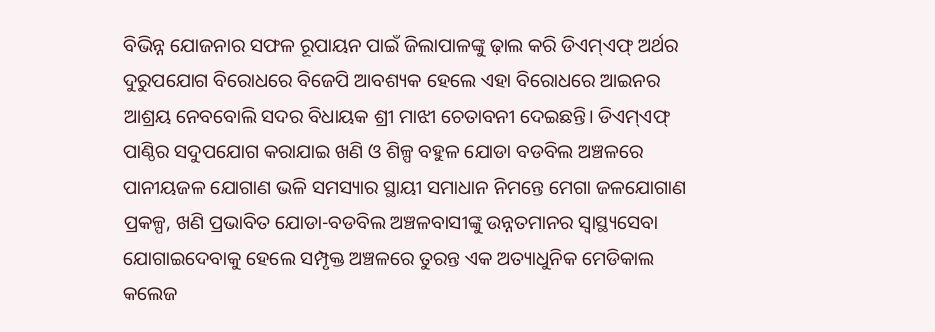ବିଭିନ୍ନ ଯୋଜନାର ସଫଳ ରୂପାୟନ ପାଇଁ ଜିଲାପାଳଙ୍କୁ ଢ଼ାଲ କରି ଡିଏମ୍ଏଫ୍ ଅର୍ଥର ଦୁରୁପଯୋଗ ବିରୋଧରେ ବିଜେପି ଆବଶ୍ୟକ ହେଲେ ଏହା ବିରୋଧରେ ଆଇନର ଆଶ୍ରୟ ନେବବୋଲି ସଦର ବିଧାୟକ ଶ୍ରୀ ମାଝୀ ଚେତାବନୀ ଦେଇଛନ୍ତି। ଡିଏମ୍ଏଫ୍ ପାଣ୍ଠିର ସଦୁପଯୋଗ କରାଯାଇ ଖଣି ଓ ଶିଳ୍ପ ବହୁଳ ଯୋଡା ବଡବିଲ ଅଞ୍ଚଳରେ ପାନୀୟଜଳ ଯୋଗାଣ ଭଳି ସମସ୍ୟାର ସ୍ଥାୟୀ ସମାଧାନ ନିମନ୍ତେ ମେଗା ଜଳଯୋଗାଣ ପ୍ରକଳ୍ପ, ଖଣି ପ୍ରଭାବିତ ଯୋଡା-ବଡବିଲ ଅଞ୍ଚଳବାସୀଙ୍କୁ ଉନ୍ନତମାନର ସ୍ୱାସ୍ଥ୍ୟସେବା ଯୋଗାଇଦେବାକୁ ହେଲେ ସମ୍ପୃକ୍ତ ଅଞ୍ଚଳରେ ତୁରନ୍ତ ଏକ ଅତ୍ୟାଧୁନିକ ମେଡିକାଲ କଲେଜ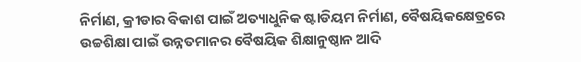ନିର୍ମାଣ, କ୍ରୀଡାର ବିକାଶ ପାଇଁ ଅତ୍ୟାଧୁନିକ ଷ୍ଟାଡିୟମ ନିର୍ମାଣ, ବୈଷୟିକକ୍ଷେତ୍ରରେ ଉଚ୍ଚଶିକ୍ଷା ପାଇଁ ଉନ୍ନତମାନର ବୈଷୟିକ ଶିକ୍ଷାନୁଷ୍ଠାନ ଆଦି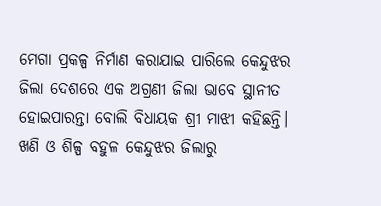ମେଗା ପ୍ରକଳ୍ପ ନିର୍ମାଣ କରାଯାଇ ପାରିଲେ କେନ୍ଦୁଝର ଜିଲା ଦେଶରେ ଏକ ଅଗ୍ରଣୀ ଜିଲା ଭାବେ ସ୍ଥାନୀତ ହୋଇପାରନ୍ତା ବୋଲି ବିଧାୟକ ଶ୍ରୀ ମାଝୀ କହିଛନ୍ତି।
ଖଣି ଓ ଶିଳ୍ପ ବହୁଳ କେନ୍ଦୁଝର ଜିଲାରୁ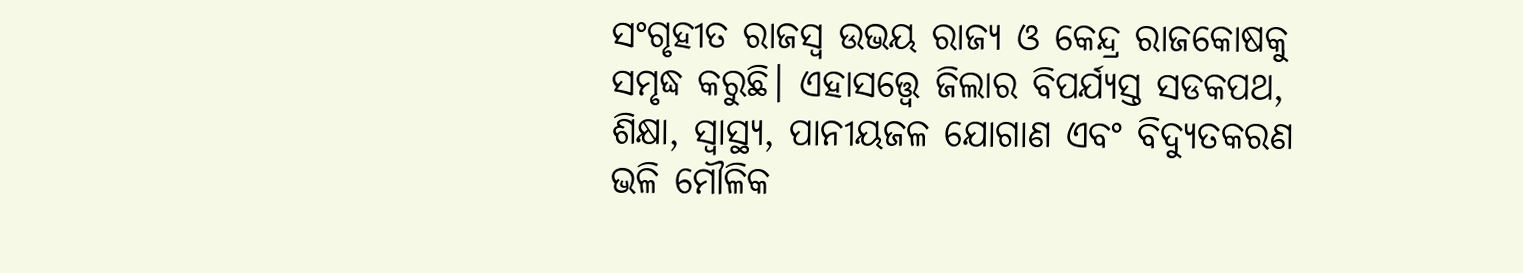ସଂଗୃହୀତ ରାଜସ୍ୱ ଉଭୟ ରାଜ୍ୟ ଓ କେନ୍ଦ୍ର ରାଜକୋଷକୁ ସମୃଦ୍ଧ କରୁଛି। ଏହାସତ୍ତ୍ବେ ଜିଲାର ବିପର୍ଯ୍ୟସ୍ତ ସଡକପଥ, ଶିକ୍ଷା, ସ୍ୱାସ୍ଥ୍ୟ, ପାନୀୟଜଳ ଯୋଗାଣ ଏବଂ ବିଦ୍ୟୁତକରଣ ଭଳି ମୌଳିକ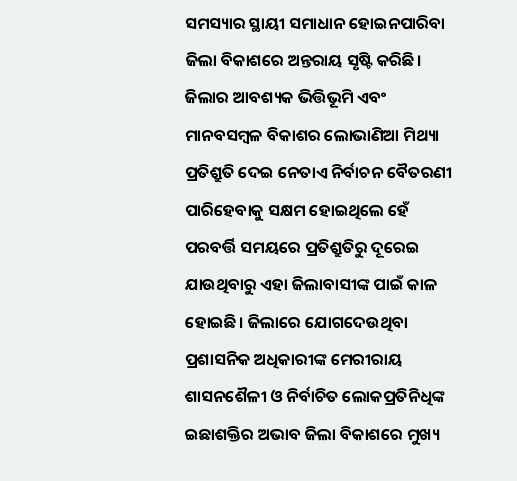ସମସ୍ୟାର ସ୍ଥାୟୀ ସମାଧାନ ହୋଇନପାରିବା ଜିଲା ବିକାଶରେ ଅନ୍ତରାୟ ସୃଷ୍ଟି କରିଛି। ଜିଲାର ଆବଶ୍ୟକ ଭିତ୍ତିଭୂମି ଏବଂ ମାନବସମ୍ବଳ ବିକାଶର ଲୋଭାଣିଆ ମିଥ୍ୟା ପ୍ରତିଶ୍ରୁତି ଦେଇ ନେତାଏ ନିର୍ବାଚନ ବୈତରଣୀ ପାରିହେବାକୁ ସକ୍ଷମ ହୋଇଥିଲେ ହେଁ ପରବର୍ତ୍ତି ସମୟରେ ପ୍ରତିଶ୍ରୁତିରୁ ଦୂରେଇ ଯାଉଥିବାରୁ ଏହା ଜିଲାବାସୀଙ୍କ ପାଇଁ କାଳ ହୋଇଛି। ଜିଲାରେ ଯୋଗଦେଉଥିବା ପ୍ରଶାସନିକ ଅଧିକାରୀଙ୍କ ମେରୀରାୟ ଶାସନଶୈଳୀ ଓ ନିର୍ବାଚିତ ଲୋକପ୍ରତିନିଧିଙ୍କ ଇଛାଶକ୍ତିର ଅଭାବ ଜିଲା ବିକାଶରେ ମୁଖ୍ୟ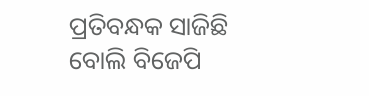ପ୍ରତିବନ୍ଧକ ସାଜିଛି ବୋଲି ବିଜେପି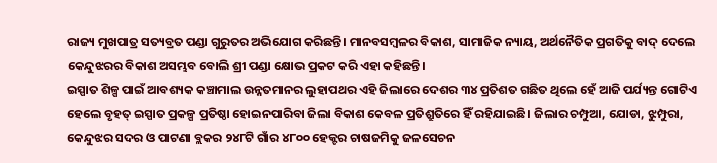ରାଜ୍ୟ ମୁଖପାତ୍ର ସତ୍ୟବ୍ରତ ପଣ୍ଡା ଗୁରୁତର ଅଭିଯୋଗ କରିଛନ୍ତି। ମାନବସମ୍ବଳର ବିକାଶ, ସାମାଜିକ ନ୍ୟାୟ, ଅର୍ଥନୈତିକ ପ୍ରଗତିକୁ ବାଦ୍ ଦେଲେ କେନ୍ଦୁଝରର ବିକାଶ ଅସମ୍ଭବ ବୋଲି ଶ୍ରୀ ପଣ୍ଡା କ୍ଷୋଭ ପ୍ରକଟ କରି ଏହା କହିଛନ୍ତି।
ଇସ୍ପାତ ଶିଳ୍ପ ପାଇଁ ଆବଶ୍ୟକ କଞ୍ଚାମାଲ ଉନ୍ନତମାନର ଲୁହାପଥର ଏହି ଜିଲାରେ ଦେଶର ୩୪ ପ୍ରତିଶତ ଗଛିତ ଥିଲେ ହେଁ ଆଜି ପର୍ଯ୍ୟନ୍ତ ଗୋଟିଏ ହେଲେ ବୃହତ୍ ଇସ୍ପାତ ପ୍ରକଳ୍ପ ପ୍ରତିଷ୍ଠା ହୋଇନପାରିବା ଜିଲା ବିକାଶ କେବଳ ପ୍ରତିଶ୍ରୁତିରେ ହିଁ ରହିଯାଇଛି। ଜିଲାର ଚମ୍ପୁଆ, ଯୋଡା, ଝୁମ୍ପୁରା, କେନ୍ଦୁଝର ସଦର ଓ ପାଟଣା ବ୍ଲକର ୨୪୮ଟି ଗାଁର ୪୮୦୦ ହେକ୍ଟର ଚାଷଜମିକୁ ଜଳସେଚନ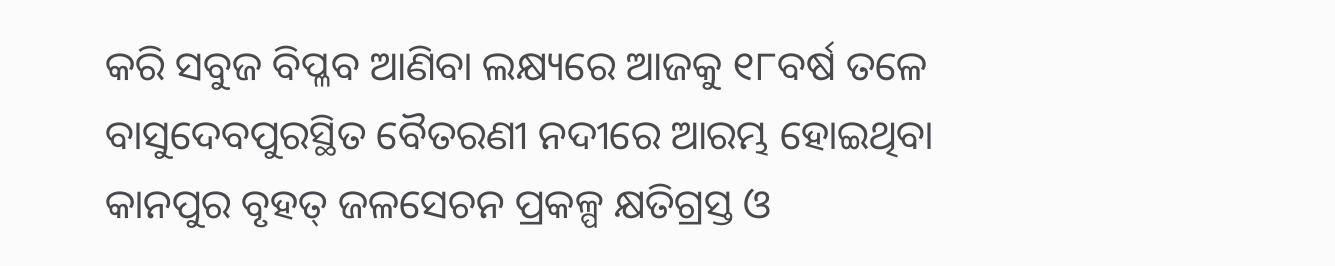କରି ସବୁଜ ବିପ୍ଳବ ଆଣିବା ଲକ୍ଷ୍ୟରେ ଆଜକୁ ୧୮ବର୍ଷ ତଳେ ବାସୁଦେବପୁରସ୍ଥିତ ବୈତରଣୀ ନଦୀରେ ଆରମ୍ଭ ହୋଇଥିବା କାନପୁର ବୃହତ୍ ଜଳସେଚନ ପ୍ରକଳ୍ପ କ୍ଷତିଗ୍ରସ୍ତ ଓ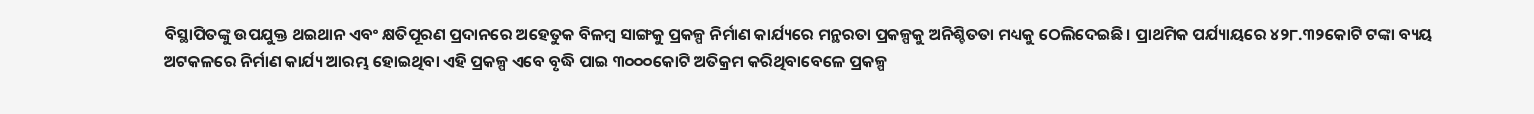ବିସ୍ଥାପିତଙ୍କୁ ଉପଯୁକ୍ତ ଥଇଥାନ ଏବଂ କ୍ଷତିପୂରଣ ପ୍ରଦାନରେ ଅହେତୁକ ବିଳମ୍ବ ସାଙ୍ଗକୁ ପ୍ରକଳ୍ପ ନିର୍ମାଣ କାର୍ଯ୍ୟରେ ମନ୍ଥରତା ପ୍ରକଳ୍ପକୁ ଅନିଶ୍ଚିତତା ମଧ୍ୟକୁ ଠେଲିଦେଇଛି। ପ୍ରାଥମିକ ପର୍ଯ୍ୟାୟରେ ୪୨୮.୩୨କୋଟି ଟଙ୍କା ବ୍ୟୟ ଅଟକଳରେ ନିର୍ମାଣ କାର୍ଯ୍ୟ ଆରମ୍ଭ ହୋଇଥିବା ଏହି ପ୍ରକଳ୍ପ ଏବେ ବୃଦ୍ଧି ପାଇ ୩୦୦୦କୋଟି ଅତିକ୍ରମ କରିଥିବାବେଳେ ପ୍ରକଳ୍ପ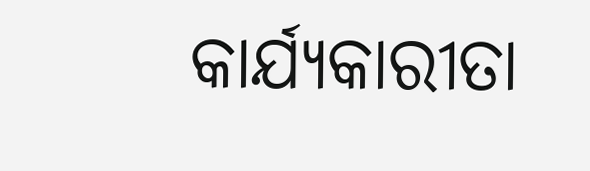କାର୍ଯ୍ୟକାରୀତା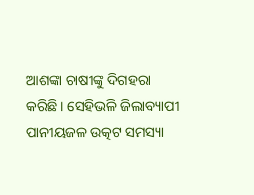ଆଶଙ୍କା ଚାଷୀଙ୍କୁ ଦିଗହରା କରିଛି। ସେହିଭଳି ଜିଲାବ୍ୟାପୀ ପାନୀୟଜଳ ଉତ୍କଟ ସମସ୍ୟା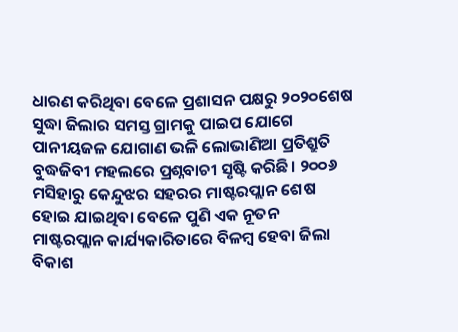ଧାରଣ କରିଥିବା ବେଳେ ପ୍ରଶାସନ ପକ୍ଷରୁ ୨୦୨୦ଶେଷ ସୁଦ୍ଧା ଜିଲାର ସମସ୍ତ ଗ୍ରାମକୁ ପାଇପ ଯୋଗେ ପାନୀୟଜଳ ଯୋଗାଣ ଭଳି ଲୋଭାଣିଆ ପ୍ରତିଶ୍ରୁତି ବୁଦ୍ଧଜିବୀ ମହଲରେ ପ୍ରଶ୍ନବାଚୀ ସୃଷ୍ଟି କରିଛି। ୨୦୦୬ ମସିହାରୁ କେନ୍ଦୁଝର ସହରର ମାଷ୍ଟରପ୍ଲାନ ଶେଷ ହୋଇ ଯାଇଥିବା ବେଳେ ପୁଣି ଏକ ନୂତନ ମାଷ୍ଟରପ୍ଲାନ କାର୍ଯ୍ୟକାରିତାରେ ବିଳମ୍ବ ହେବା ଜିଲା ବିକାଶ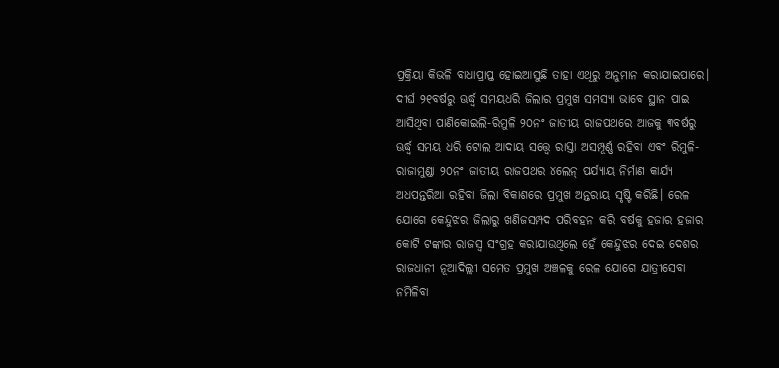ପ୍ରକ୍ରିୟା କିଭଳି ବାଧାପ୍ରାପ୍ତ ହୋଇଆସୁଛି ତାହା ଏଥିରୁ ଅନୁମାନ କରାଯାଇପାରେ। ଦୀର୍ଘ ୨୧ବର୍ଷରୁ ଊର୍ଦ୍ଧ୍ବ ସମୟଧରି ଜିଲାର ପ୍ରମୁଖ ସମସ୍ୟା ଭାବେ ସ୍ଥାନ ପାଇ ଆସିଥିବା ପାଣିକୋଇଲି-ରିମୁଳି ୨୦ନଂ ଜାତୀୟ ରାଜପଥରେ ଆଜକୁ ୩ବର୍ଷରୁ ଊର୍ଦ୍ଧ୍ବ ସମୟ ଧରି ଟୋଲ ଆଦାୟ ସତ୍ତ୍ବେ ରାସ୍ତା ଅସମ୍ପୂର୍ଣ୍ଣ ରହିବା ଏବଂ ରିମୁଳି-ରାଜାମୁଣ୍ଡା ୨୦ନଂ ଜାତୀୟ ରାଜପଥର ୪ଲେନ୍ ପର୍ଯ୍ୟାୟ ନିର୍ମାଣ କାର୍ଯ୍ୟ ଅଧପନ୍ତରିଆ ରହିବା ଜିଲା ବିକାଶରେ ପ୍ରମୁଖ ଅନ୍ତରାୟ ସୃଷ୍ଟି କରିଛି। ରେଳ ଯୋଗେ କେନ୍ଦୁଝର ଜିଲାରୁ ଖଣିଜସମ୍ପଦ ପରିବହନ କରି ବର୍ଷକୁ ହଜାର ହଜାର କୋଟି ଟଙ୍କାର ରାଜସ୍ୱ ସଂଗ୍ରହ କରାଯାଉଥିଲେ ହେଁ କେନ୍ଦୁଝର ଦେଇ ଦେଶର ରାଜଧାନୀ ନୂଆଦିଲ୍ଲୀ ସମେତ ପ୍ରମୁଖ ଅଞ୍ଚଳକୁ ରେଳ ଯୋଗେ ଯାତ୍ରୀସେବା ନମିଳିବା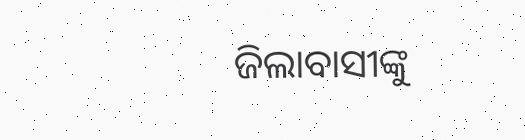ଜିଲାବାସୀଙ୍କୁ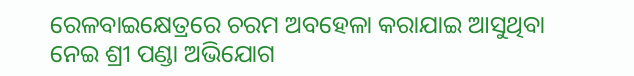ରେଳବାଇକ୍ଷେତ୍ରରେ ଚରମ ଅବହେଳା କରାଯାଇ ଆସୁଥିବା ନେଇ ଶ୍ରୀ ପଣ୍ଡା ଅଭିଯୋଗ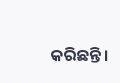କରିଛନ୍ତି।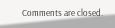Comments are closed.